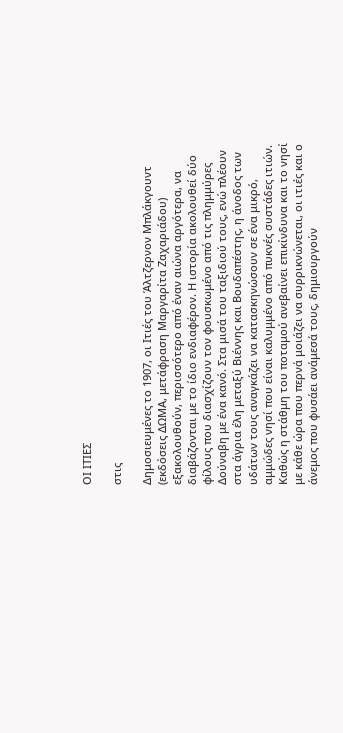ΟΙ ΙΤΙΕΣ

στις

Δημοσιευμένες το 1907, οι Ιτιές του Άλτζερνον Μπλάκγουντ (εκδόσεις ΔΩΜΑ, μετάφραση Μαργαρίτα Ζαχαριάδου) εξακολουθούν, περισσότερο από έναν αιώνα αργότερα, να διαβάζονται με το ίδιο ενδιαφέρον. Η ιστορία ακολουθεί δύο φίλους που διασχίζουν τον φουσκωμένο από τις πλημμύρες Δούναβη με ένα κανό. Στα μισά του ταξιδιού τους, ενώ πλέουν στα άγρια έλη μεταξύ Βιέννης και Βουδαπέστης, η άνοδος των υδάτων τους αναγκάζει να κατασκηνώσουν σε ένα μικρό, αμμώδες νησί που είναι καλυμμένο από πυκνές συστάδες ιτιών. Καθώς η στάθμη του ποταμού ανεβαίνει επικίνδυνα και το νησί με κάθε ώρα που περνά μοιάζει να συρρικνώνεται, οι ιτιές και ο άνεμος που φυσάει ανάμεσά τους, δημιουργούν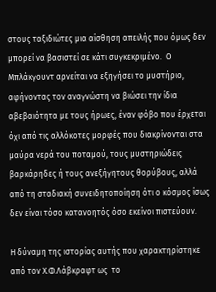στους ταξιδιώτες μια αίσθηση απειλής που όμως δεν μπορεί να βασιστεί σε κάτι συγκεκριμένο.  Ο Μπλάκγουντ αρνείται να εξηγήσει το μυστήριο, αφήνοντας τον αναγνώστη να βιώσει την ίδια αβεβαιότητα με τους ήρωες, έναν φόβο που έρχεται όχι από τις αλλόκοτες μορφές που διακρίνονται στα μαύρα νερά του ποταμού, τους μυστηριώδεις βαρκάρηδες ή τους ανεξήγητους θορύβους, αλλά από τη σταδιακή συνειδητοποίηση ότι ο κόσμος ίσως δεν είναι τόσο κατανοητός όσο εκείνοι πιστεύουν.

Η δύναμη της ιστορίας αυτής που χαρακτηρίστηκε  από τον Χ.Φ.Λάβκραφτ ως  το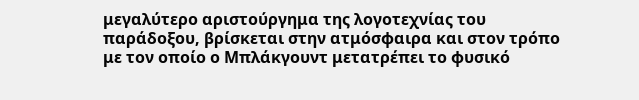μεγαλύτερο αριστούργημα της λογοτεχνίας του παράδοξου, βρίσκεται στην ατμόσφαιρα και στον τρόπο με τον οποίο ο Μπλάκγουντ μετατρέπει το φυσικό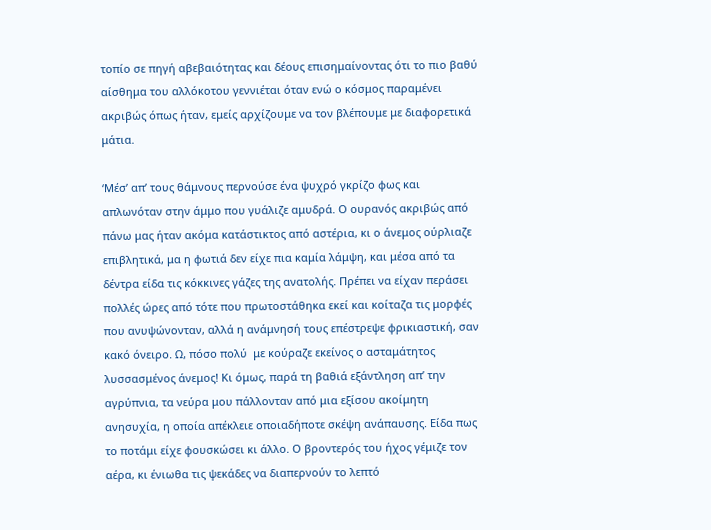τοπίο σε πηγή αβεβαιότητας και δέους επισημαίνοντας ότι το πιο βαθύ αίσθημα του αλλόκοτου γεννιέται όταν ενώ ο κόσμος παραμένει ακριβώς όπως ήταν, εμείς αρχίζουμε να τον βλέπουμε με διαφορετικά μάτια.

‘Μέσ’ απ’ τους θάμνους περνούσε ένα ψυχρό γκρίζο φως και απλωνόταν στην άμμο που γυάλιζε αμυδρά. Ο ουρανός ακριβώς από πάνω μας ήταν ακόμα κατάστικτος από αστέρια, κι ο άνεμος ούρλιαζε επιβλητικά, μα η φωτιά δεν είχε πια καμία λάμψη, και μέσα από τα δέντρα είδα τις κόκκινες γάζες της ανατολής. Πρέπει να είχαν περάσει πολλές ώρες από τότε που πρωτοστάθηκα εκεί και κοίταζα τις μορφές που ανυψώνονταν, αλλά η ανάμνησή τους επέστρεψε φρικιαστική, σαν κακό όνειρο. Ω, πόσο πολύ  με κούραζε εκείνος ο ασταμάτητος λυσσασμένος άνεμος! Κι όμως, παρά τη βαθιά εξάντληση απ’ την αγρύπνια, τα νεύρα μου πάλλονταν από μια εξίσου ακοίμητη ανησυχία, η οποία απέκλειε οποιαδήποτε σκέψη ανάπαυσης. Είδα πως το ποτάμι είχε φουσκώσει κι άλλο. Ο βροντερός του ήχος γέμιζε τον αέρα, κι ένιωθα τις ψεκάδες να διαπερνούν το λεπτό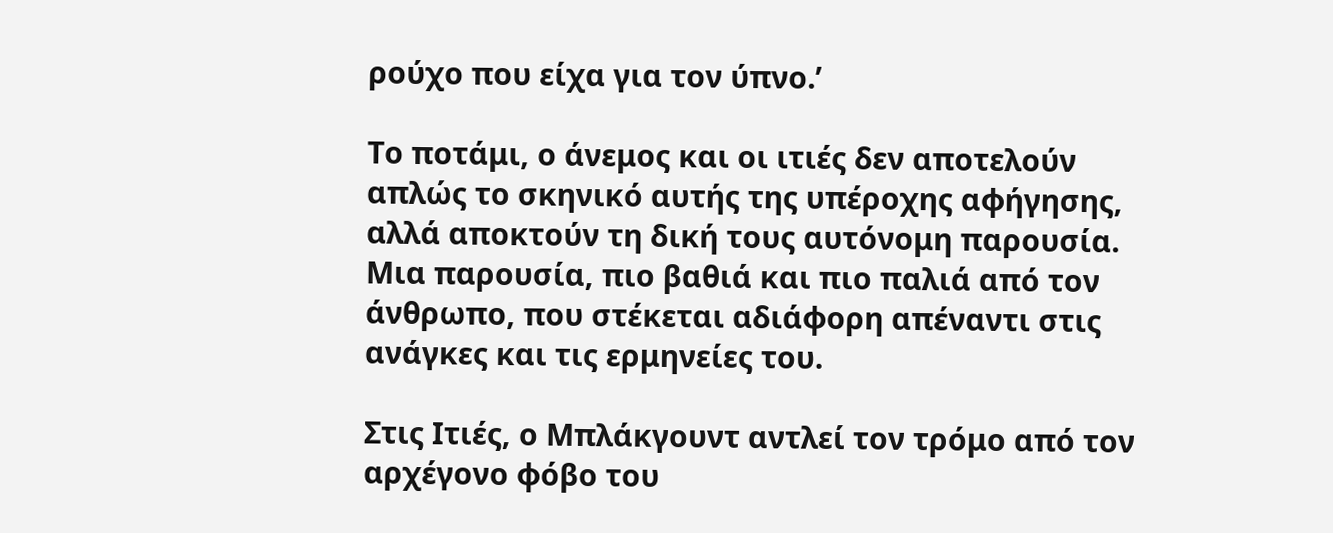ρούχο που είχα για τον ύπνο.’

Το ποτάμι, ο άνεμος και οι ιτιές δεν αποτελούν απλώς το σκηνικό αυτής της υπέροχης αφήγησης, αλλά αποκτούν τη δική τους αυτόνομη παρουσία. Μια παρουσία, πιο βαθιά και πιο παλιά από τον άνθρωπο, που στέκεται αδιάφορη απέναντι στις ανάγκες και τις ερμηνείες του.

Στις Ιτιές, ο Μπλάκγουντ αντλεί τον τρόμο από τον αρχέγονο φόβο του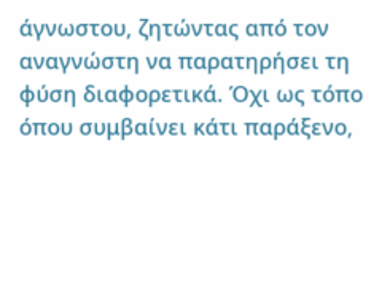άγνωστου, ζητώντας από τον αναγνώστη να παρατηρήσει τη φύση διαφορετικά. Όχι ως τόπο όπου συμβαίνει κάτι παράξενο,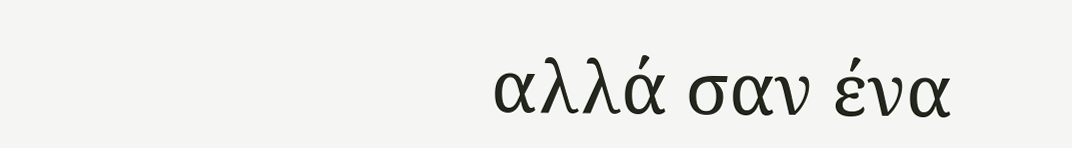αλλά σαν ένα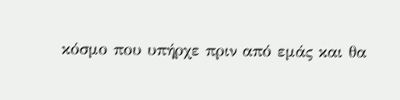κόσμο που υπήρχε πριν από εμάς και θα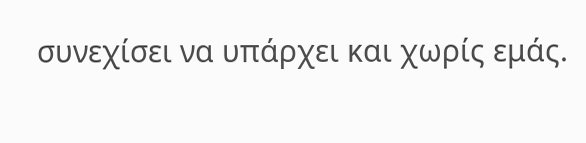συνεχίσει να υπάρχει και χωρίς εμάς.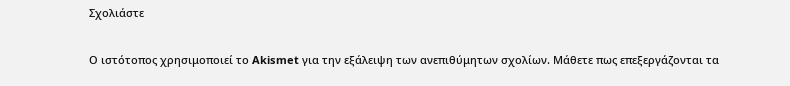Σχολιάστε

Ο ιστότοπος χρησιμοποιεί το Akismet για την εξάλειψη των ανεπιθύμητων σχολίων. Μάθετε πως επεξεργάζονται τα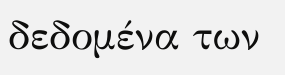δεδομένα των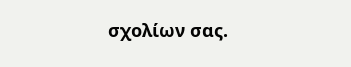σχολίων σας.